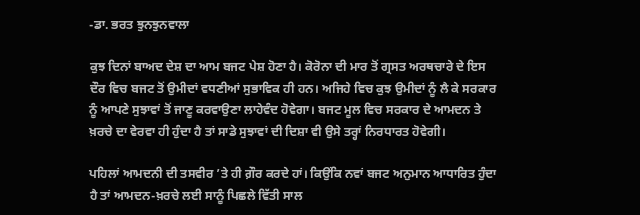-ਡਾ. ਭਰਤ ਝੁਨਝੁਨਵਾਲਾ

ਕੁਝ ਦਿਨਾਂ ਬਾਅਦ ਦੇਸ਼ ਦਾ ਆਮ ਬਜਟ ਪੇਸ਼ ਹੋਣਾ ਹੈ। ਕੋਰੋਨਾ ਦੀ ਮਾਰ ਤੋਂ ਗ੍ਰਸਤ ਅਰਥਚਾਰੇ ਦੇ ਇਸ ਦੌਰ ਵਿਚ ਬਜਟ ਤੋਂ ਉਮੀਦਾਂ ਵਧਣੀਆਂ ਸੁਭਾਵਿਕ ਹੀ ਹਨ। ਅਜਿਹੇ ਵਿਚ ਕੁਝ ਉਮੀਦਾਂ ਨੂੰ ਲੈ ਕੇ ਸਰਕਾਰ ਨੂੰ ਆਪਣੇ ਸੁਝਾਵਾਂ ਤੋਂ ਜਾਣੂ ਕਰਵਾਉਣਾ ਲਾਹੇਵੰਦ ਹੋਵੇਗਾ। ਬਜਟ ਮੂਲ ਵਿਚ ਸਰਕਾਰ ਦੇ ਆਮਦਨ ਤੇ ਖ਼ਰਚੇ ਦਾ ਵੇਰਵਾ ਹੀ ਹੁੰਦਾ ਹੈ ਤਾਂ ਸਾਡੇ ਸੁਝਾਵਾਂ ਦੀ ਦਿਸ਼ਾ ਵੀ ਉਸੇ ਤਰ੍ਹਾਂ ਨਿਰਧਾਰਤ ਹੋਵੇਗੀ।

ਪਹਿਲਾਂ ਆਮਦਨੀ ਦੀ ਤਸਵੀਰ ’ਤੇ ਹੀ ਗ਼ੌਰ ਕਰਦੇ ਹਾਂ। ਕਿਉਂਕਿ ਨਵਾਂ ਬਜਟ ਅਨੁਮਾਨ ਆਧਾਰਿਤ ਹੁੰਦਾ ਹੈ ਤਾਂ ਆਮਦਨ-ਖ਼ਰਚੇ ਲਈ ਸਾਨੂੰ ਪਿਛਲੇ ਵਿੱਤੀ ਸਾਲ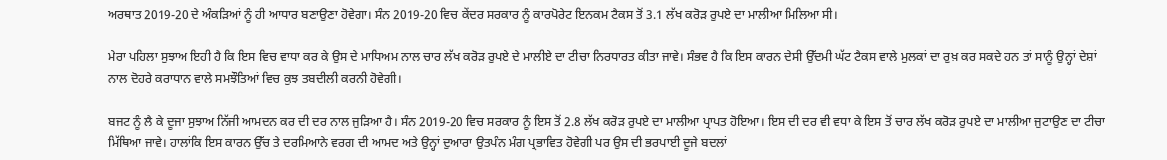ਅਰਥਾਤ 2019-20 ਦੇ ਅੰਕੜਿਆਂ ਨੂੰ ਹੀ ਆਧਾਰ ਬਣਾਉਣਾ ਹੋਵੇਗਾ। ਸੰਨ 2019-20 ਵਿਚ ਕੇਂਦਰ ਸਰਕਾਰ ਨੂੰ ਕਾਰਪੋਰੇਟ ਇਨਕਮ ਟੈਕਸ ਤੋਂ 3.1 ਲੱਖ ਕਰੋੜ ਰੁਪਏ ਦਾ ਮਾਲੀਆ ਮਿਲਿਆ ਸੀ।

ਮੇਰਾ ਪਹਿਲਾ ਸੁਝਾਅ ਇਹੀ ਹੈ ਕਿ ਇਸ ਵਿਚ ਵਾਧਾ ਕਰ ਕੇ ਉਸ ਦੇ ਮਾਧਿਅਮ ਨਾਲ ਚਾਰ ਲੱਖ ਕਰੋੜ ਰੁਪਏ ਦੇ ਮਾਲੀਏ ਦਾ ਟੀਚਾ ਨਿਰਧਾਰਤ ਕੀਤਾ ਜਾਵੇ। ਸੰਭਵ ਹੈ ਕਿ ਇਸ ਕਾਰਨ ਦੇਸੀ ਉੱਦਮੀ ਘੱਟ ਟੈਕਸ ਵਾਲੇ ਮੁਲਕਾਂ ਦਾ ਰੁਖ਼ ਕਰ ਸਕਦੇ ਹਨ ਤਾਂ ਸਾਨੂੰ ਉਨ੍ਹਾਂ ਦੇਸ਼ਾਂ ਨਾਲ ਦੋਹਰੇ ਕਰਾਧਾਨ ਵਾਲੇ ਸਮਝੌਤਿਆਂ ਵਿਚ ਕੁਝ ਤਬਦੀਲੀ ਕਰਨੀ ਹੋਵੇਗੀ।

ਬਜਟ ਨੂੰ ਲੈ ਕੇ ਦੂਜਾ ਸੁਝਾਅ ਨਿੱਜੀ ਆਮਦਨ ਕਰ ਦੀ ਦਰ ਨਾਲ ਜੁੜਿਆ ਹੈ। ਸੰਨ 2019-20 ਵਿਚ ਸਰਕਾਰ ਨੂੰ ਇਸ ਤੋਂ 2.8 ਲੱਖ ਕਰੋੜ ਰੁਪਏ ਦਾ ਮਾਲੀਆ ਪ੍ਰਾਪਤ ਹੋਇਆ। ਇਸ ਦੀ ਦਰ ਵੀ ਵਧਾ ਕੇ ਇਸ ਤੋਂ ਚਾਰ ਲੱਖ ਕਰੋੜ ਰੁਪਏ ਦਾ ਮਾਲੀਆ ਜੁਟਾਉਣ ਦਾ ਟੀਚਾ ਮਿੱਥਿਆ ਜਾਵੇ। ਹਾਲਾਂਕਿ ਇਸ ਕਾਰਨ ਉੱਚ ਤੇ ਦਰਮਿਆਨੇ ਵਰਗ ਦੀ ਆਮਦ ਅਤੇ ਉਨ੍ਹਾਂ ਦੁਆਰਾ ਉਤਪੰਨ ਮੰਗ ਪ੍ਰਭਾਵਿਤ ਹੋਵੇਗੀ ਪਰ ਉਸ ਦੀ ਭਰਪਾਈ ਦੂਜੇ ਬਦਲਾਂ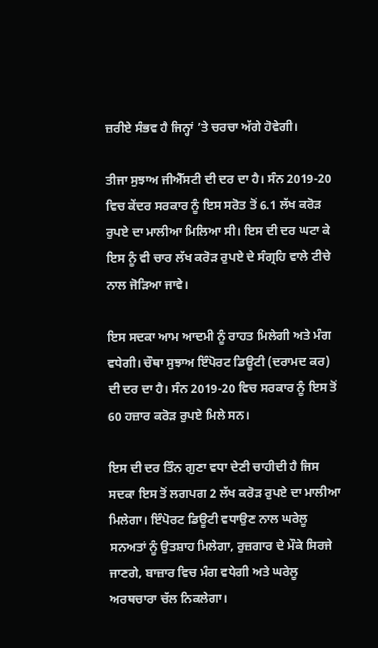ਜ਼ਰੀਏ ਸੰਭਵ ਹੈ ਜਿਨ੍ਹਾਂ ’ਤੇ ਚਰਚਾ ਅੱਗੇ ਹੋਵੇਗੀ।

ਤੀਜਾ ਸੁਝਾਅ ਜੀਐੱਸਟੀ ਦੀ ਦਰ ਦਾ ਹੈ। ਸੰਨ 2019-20 ਵਿਚ ਕੇਂਦਰ ਸਰਕਾਰ ਨੂੰ ਇਸ ਸਰੋਤ ਤੋਂ 6.1 ਲੱਖ ਕਰੋੜ ਰੁਪਏ ਦਾ ਮਾਲੀਆ ਮਿਲਿਆ ਸੀ। ਇਸ ਦੀ ਦਰ ਘਟਾ ਕੇ ਇਸ ਨੂੰ ਵੀ ਚਾਰ ਲੱਖ ਕਰੋੜ ਰੁਪਏ ਦੇ ਸੰਗ੍ਰਹਿ ਵਾਲੇ ਟੀਚੇ ਨਾਲ ਜੋੜਿਆ ਜਾਵੇ।

ਇਸ ਸਦਕਾ ਆਮ ਆਦਮੀ ਨੂੰ ਰਾਹਤ ਮਿਲੇਗੀ ਅਤੇ ਮੰਗ ਵਧੇਗੀ। ਚੌਥਾ ਸੁਝਾਅ ਇੰਪੋਰਟ ਡਿਊਟੀ (ਦਰਾਮਦ ਕਰ) ਦੀ ਦਰ ਦਾ ਹੈ। ਸੰਨ 2019-20 ਵਿਚ ਸਰਕਾਰ ਨੂੰ ਇਸ ਤੋਂ 60 ਹਜ਼ਾਰ ਕਰੋੜ ਰੁਪਏ ਮਿਲੇ ਸਨ।

ਇਸ ਦੀ ਦਰ ਤਿੰਨ ਗੁਣਾ ਵਧਾ ਦੇਣੀ ਚਾਹੀਦੀ ਹੈ ਜਿਸ ਸਦਕਾ ਇਸ ਤੋਂ ਲਗਪਗ 2 ਲੱਖ ਕਰੋੜ ਰੁਪਏ ਦਾ ਮਾਲੀਆ ਮਿਲੇਗਾ। ਇੰਪੋਰਟ ਡਿਊਟੀ ਵਧਾਉਣ ਨਾਲ ਘਰੇਲੂ ਸਨਅਤਾਂ ਨੂੰ ਉਤਸ਼ਾਹ ਮਿਲੇਗਾ, ਰੁਜ਼ਗਾਰ ਦੇ ਮੌਕੇ ਸਿਰਜੇ ਜਾਣਗੇ, ਬਾਜ਼ਾਰ ਵਿਚ ਮੰਗ ਵਧੇਗੀ ਅਤੇ ਘਰੇਲੂ ਅਰਥਚਾਰਾ ਚੱਲ ਨਿਕਲੇਗਾ।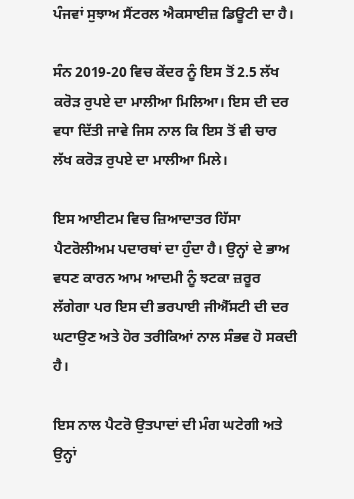ਪੰਜਵਾਂ ਸੁਝਾਅ ਸੈਂਟਰਲ ਐਕਸਾਈਜ਼ ਡਿਊਟੀ ਦਾ ਹੈ।

ਸੰਨ 2019-20 ਵਿਚ ਕੇਂਦਰ ਨੂੰ ਇਸ ਤੋਂ 2.5 ਲੱਖ ਕਰੋੜ ਰੁਪਏ ਦਾ ਮਾਲੀਆ ਮਿਲਿਆ। ਇਸ ਦੀ ਦਰ ਵਧਾ ਦਿੱਤੀ ਜਾਵੇ ਜਿਸ ਨਾਲ ਕਿ ਇਸ ਤੋਂ ਵੀ ਚਾਰ ਲੱਖ ਕਰੋੜ ਰੁਪਏ ਦਾ ਮਾਲੀਆ ਮਿਲੇ।

ਇਸ ਆਈਟਮ ਵਿਚ ਜ਼ਿਆਦਾਤਰ ਹਿੱਸਾ ਪੈਟਰੋਲੀਅਮ ਪਦਾਰਥਾਂ ਦਾ ਹੁੰਦਾ ਹੈ। ਉਨ੍ਹਾਂ ਦੇ ਭਾਅ ਵਧਣ ਕਾਰਨ ਆਮ ਆਦਮੀ ਨੂੰ ਝਟਕਾ ਜ਼ਰੂਰ ਲੱਗੇਗਾ ਪਰ ਇਸ ਦੀ ਭਰਪਾਈ ਜੀਐੱਸਟੀ ਦੀ ਦਰ ਘਟਾਉਣ ਅਤੇ ਹੋਰ ਤਰੀਕਿਆਂ ਨਾਲ ਸੰਭਵ ਹੋ ਸਕਦੀ ਹੈ।

ਇਸ ਨਾਲ ਪੈਟਰੋ ਉਤਪਾਦਾਂ ਦੀ ਮੰਗ ਘਟੇਗੀ ਅਤੇ ਉਨ੍ਹਾਂ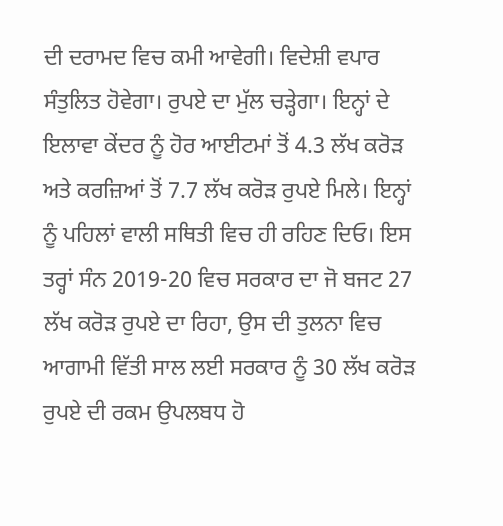ਦੀ ਦਰਾਮਦ ਵਿਚ ਕਮੀ ਆਵੇਗੀ। ਵਿਦੇਸ਼ੀ ਵਪਾਰ ਸੰਤੁਲਿਤ ਹੋਵੇਗਾ। ਰੁਪਏ ਦਾ ਮੁੱਲ ਚੜ੍ਹੇਗਾ। ਇਨ੍ਹਾਂ ਦੇ ਇਲਾਵਾ ਕੇਂਦਰ ਨੂੰ ਹੋਰ ਆਈਟਮਾਂ ਤੋਂ 4.3 ਲੱਖ ਕਰੋੜ ਅਤੇ ਕਰਜ਼ਿਆਂ ਤੋਂ 7.7 ਲੱਖ ਕਰੋੜ ਰੁਪਏ ਮਿਲੇ। ਇਨ੍ਹਾਂ ਨੂੰ ਪਹਿਲਾਂ ਵਾਲੀ ਸਥਿਤੀ ਵਿਚ ਹੀ ਰਹਿਣ ਦਿਓ। ਇਸ ਤਰ੍ਹਾਂ ਸੰਨ 2019-20 ਵਿਚ ਸਰਕਾਰ ਦਾ ਜੋ ਬਜਟ 27 ਲੱਖ ਕਰੋੜ ਰੁਪਏ ਦਾ ਰਿਹਾ, ਉਸ ਦੀ ਤੁਲਨਾ ਵਿਚ ਆਗਾਮੀ ਵਿੱਤੀ ਸਾਲ ਲਈ ਸਰਕਾਰ ਨੂੰ 30 ਲੱਖ ਕਰੋੜ ਰੁਪਏ ਦੀ ਰਕਮ ਉਪਲਬਧ ਹੋ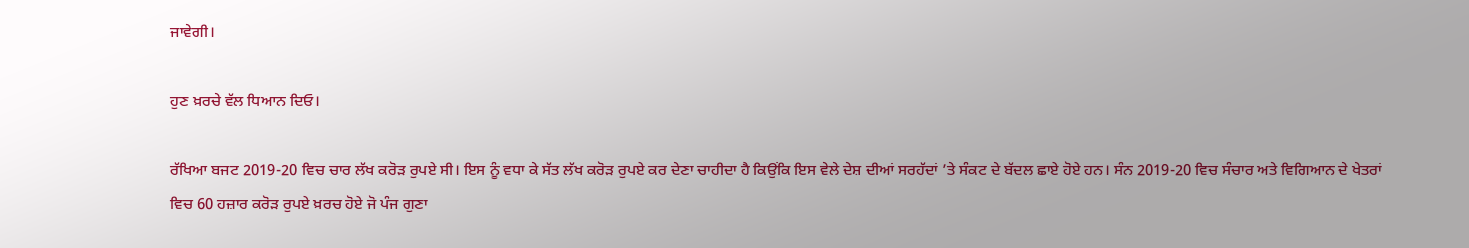ਜਾਵੇਗੀ।

ਹੁਣ ਖ਼ਰਚੇ ਵੱਲ ਧਿਆਨ ਦਿਓ।

ਰੱਖਿਆ ਬਜਟ 2019-20 ਵਿਚ ਚਾਰ ਲੱਖ ਕਰੋੜ ਰੁਪਏ ਸੀ। ਇਸ ਨੂੰ ਵਧਾ ਕੇ ਸੱਤ ਲੱਖ ਕਰੋੜ ਰੁਪਏ ਕਰ ਦੇਣਾ ਚਾਹੀਦਾ ਹੈ ਕਿਉਂਕਿ ਇਸ ਵੇਲੇ ਦੇਸ਼ ਦੀਆਂ ਸਰਹੱਦਾਂ ’ਤੇ ਸੰਕਟ ਦੇ ਬੱਦਲ ਛਾਏ ਹੋਏ ਹਨ। ਸੰਨ 2019-20 ਵਿਚ ਸੰਚਾਰ ਅਤੇ ਵਿਗਿਆਨ ਦੇ ਖੇਤਰਾਂ ਵਿਚ 60 ਹਜ਼ਾਰ ਕਰੋੜ ਰੁਪਏ ਖ਼ਰਚ ਹੋਏ ਜੋ ਪੰਜ ਗੁਣਾ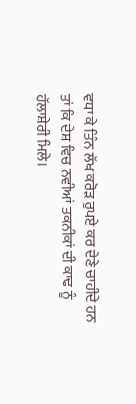ਵਧਾ ਕੇ ਤਿੰਨ ਲੱਖ ਕਰੋੜ ਰੁਪਏ ਕਰ ਦੇਣੇ ਚਾਹੀਦੇ ਹਨ ਤਾਂ ਕਿ ਦੇਸ਼ ਵਿਚ ਨਵੀਆਂ ਤਕਨੀਕਾਂ ਦੀ ਕਾਢ ਨੂੰ ਹੱਲਾਸ਼ੇਰੀ ਮਿਲੇ।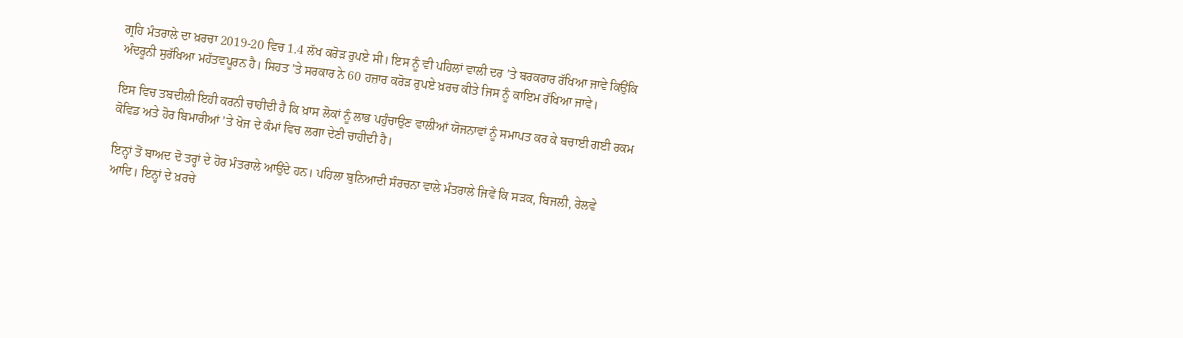ਗ੍ਰਹਿ ਮੰਤਰਾਲੇ ਦਾ ਖ਼ਰਚਾ 2019-20 ਵਿਚ 1.4 ਲੱਖ ਕਰੋੜ ਰੁਪਏ ਸੀ। ਇਸ ਨੂੰ ਵੀ ਪਹਿਲਾਂ ਵਾਲੀ ਦਰ ’ਤੇ ਬਰਕਰਾਰ ਰੱਖਿਆ ਜਾਵੇ ਕਿਉਂਕਿ ਅੰਦਰੂਨੀ ਸੁਰੱਖਿਆ ਮਹੱਤਵਪੂਰਨ ਹੈ। ਸਿਹਤ ’ਤੇ ਸਰਕਾਰ ਨੇ 60 ਹਜ਼ਾਰ ਕਰੋੜ ਰੁਪਏ ਖ਼ਰਚ ਕੀਤੇ ਜਿਸ ਨੂੰ ਕਾਇਮ ਰੱਖਿਆ ਜਾਵੇ।

ਇਸ ਵਿਚ ਤਬਦੀਲੀ ਇਹੀ ਕਰਨੀ ਚਾਹੀਦੀ ਹੈ ਕਿ ਖ਼ਾਸ ਲੋਕਾਂ ਨੂੰ ਲਾਭ ਪਹੁੰਚਾਉਣ ਵਾਲੀਆਂ ਯੋਜਨਾਵਾਂ ਨੂੰ ਸਮਾਪਤ ਕਰ ਕੇ ਬਚਾਈ ਗਈ ਰਕਮ ਕੋਵਿਡ ਅਤੇ ਹੋਰ ਬਿਮਾਰੀਆਂ ’ਤੇ ਖੋਜ ਦੇ ਕੰਮਾਂ ਵਿਚ ਲਗਾ ਦੇਣੀ ਚਾਹੀਦੀ ਹੈ।

ਇਨ੍ਹਾਂ ਤੋਂ ਬਾਅਦ ਦੋ ਤਰ੍ਹਾਂ ਦੇ ਹੋਰ ਮੰਤਰਾਲੇ ਆਉਂਦੇ ਹਨ। ਪਹਿਲਾ ਬੁਨਿਆਦੀ ਸੰਰਚਨਾ ਵਾਲੇ ਮੰਤਰਾਲੇ ਜਿਵੇਂ ਕਿ ਸੜਕ, ਬਿਜਲੀ, ਰੇਲਵੇ ਆਦਿ। ਇਨ੍ਹਾਂ ਦੇ ਖ਼ਰਚੇ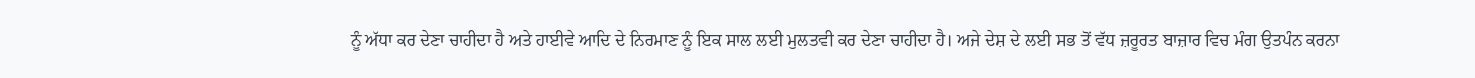ਨੂੰ ਅੱਧਾ ਕਰ ਦੇਣਾ ਚਾਹੀਦਾ ਹੈ ਅਤੇ ਹਾਈਵੇ ਆਦਿ ਦੇ ਨਿਰਮਾਣ ਨੂੰ ਇਕ ਸਾਲ ਲਈ ਮੁਲਤਵੀ ਕਰ ਦੇਣਾ ਚਾਹੀਦਾ ਹੈ। ਅਜੇ ਦੇਸ਼ ਦੇ ਲਈ ਸਭ ਤੋਂ ਵੱਧ ਜ਼ਰੂਰਤ ਬਾਜ਼ਾਰ ਵਿਚ ਮੰਗ ਉਤਪੰਨ ਕਰਨਾ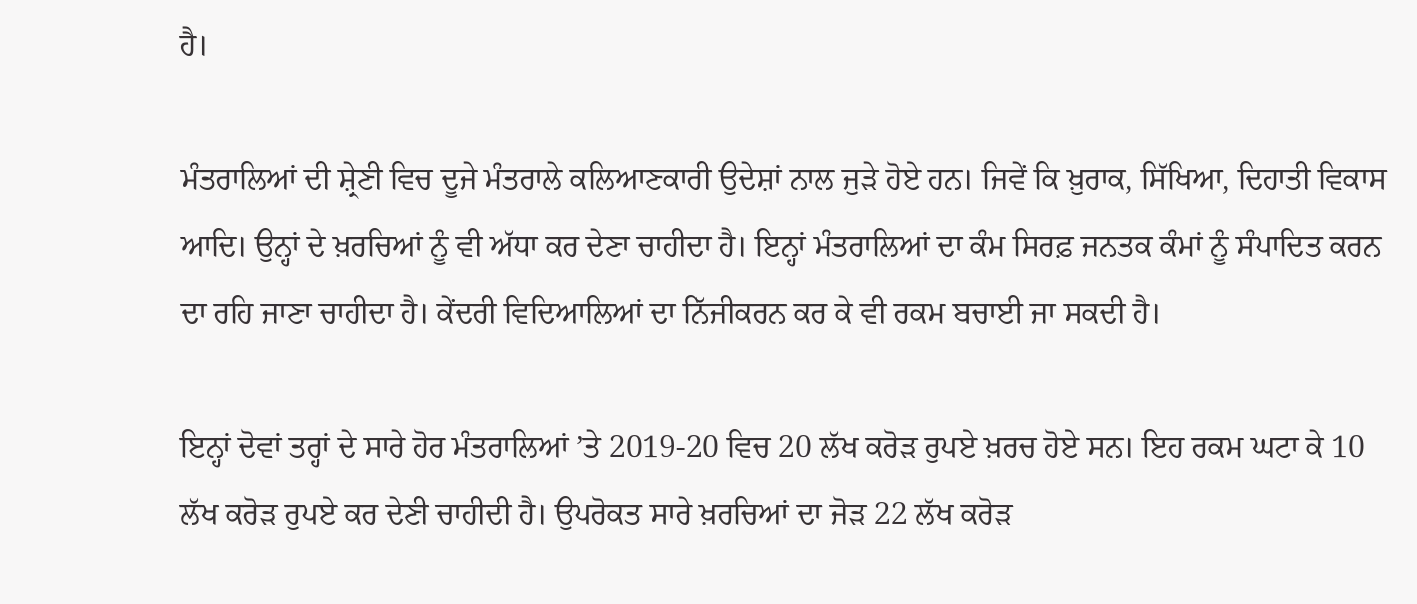ਹੈ।

ਮੰਤਰਾਲਿਆਂ ਦੀ ਸ਼੍ਰੇਣੀ ਵਿਚ ਦੂਜੇ ਮੰਤਰਾਲੇ ਕਲਿਆਣਕਾਰੀ ਉਦੇਸ਼ਾਂ ਨਾਲ ਜੁੜੇ ਹੋਏ ਹਨ। ਜਿਵੇਂ ਕਿ ਖ਼ੁਰਾਕ, ਸਿੱਖਿਆ, ਦਿਹਾਤੀ ਵਿਕਾਸ ਆਦਿ। ਉਨ੍ਹਾਂ ਦੇ ਖ਼ਰਚਿਆਂ ਨੂੰ ਵੀ ਅੱਧਾ ਕਰ ਦੇਣਾ ਚਾਹੀਦਾ ਹੈ। ਇਨ੍ਹਾਂ ਮੰਤਰਾਲਿਆਂ ਦਾ ਕੰਮ ਸਿਰਫ਼ ਜਨਤਕ ਕੰਮਾਂ ਨੂੰ ਸੰਪਾਦਿਤ ਕਰਨ ਦਾ ਰਹਿ ਜਾਣਾ ਚਾਹੀਦਾ ਹੈ। ਕੇਂਦਰੀ ਵਿਦਿਆਲਿਆਂ ਦਾ ਨਿੱਜੀਕਰਨ ਕਰ ਕੇ ਵੀ ਰਕਮ ਬਚਾਈ ਜਾ ਸਕਦੀ ਹੈ।

ਇਨ੍ਹਾਂ ਦੋਵਾਂ ਤਰ੍ਹਾਂ ਦੇ ਸਾਰੇ ਹੋਰ ਮੰਤਰਾਲਿਆਂ ’ਤੇ 2019-20 ਵਿਚ 20 ਲੱਖ ਕਰੋੜ ਰੁਪਏ ਖ਼ਰਚ ਹੋਏ ਸਨ। ਇਹ ਰਕਮ ਘਟਾ ਕੇ 10 ਲੱਖ ਕਰੋੜ ਰੁਪਏ ਕਰ ਦੇਣੀ ਚਾਹੀਦੀ ਹੈ। ਉਪਰੋਕਤ ਸਾਰੇ ਖ਼ਰਚਿਆਂ ਦਾ ਜੋੜ 22 ਲੱਖ ਕਰੋੜ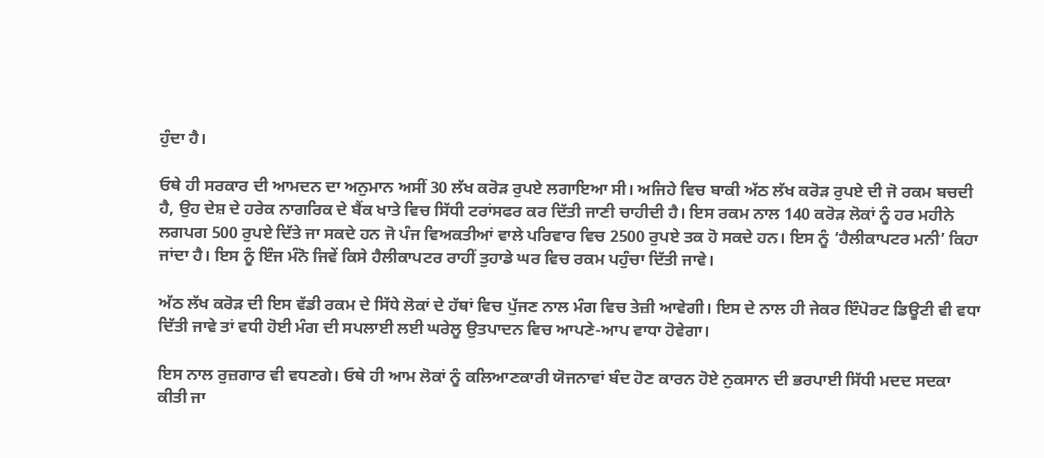ਹੁੰਦਾ ਹੈ।

ਓਥੇ ਹੀ ਸਰਕਾਰ ਦੀ ਆਮਦਨ ਦਾ ਅਨੁਮਾਨ ਅਸੀਂ 30 ਲੱਖ ਕਰੋੜ ਰੁਪਏ ਲਗਾਇਆ ਸੀ। ਅਜਿਹੇ ਵਿਚ ਬਾਕੀ ਅੱਠ ਲੱਖ ਕਰੋੜ ਰੁਪਏ ਦੀ ਜੋ ਰਕਮ ਬਚਦੀ ਹੈ, ਉਹ ਦੇਸ਼ ਦੇ ਹਰੇਕ ਨਾਗਰਿਕ ਦੇ ਬੈਂਕ ਖਾਤੇ ਵਿਚ ਸਿੱਧੀ ਟਰਾਂਸਫਰ ਕਰ ਦਿੱਤੀ ਜਾਣੀ ਚਾਹੀਦੀ ਹੈ। ਇਸ ਰਕਮ ਨਾਲ 140 ਕਰੋੜ ਲੋਕਾਂ ਨੂੰ ਹਰ ਮਹੀਨੇ ਲਗਪਗ 500 ਰੁਪਏ ਦਿੱਤੇ ਜਾ ਸਕਦੇ ਹਨ ਜੋ ਪੰਜ ਵਿਅਕਤੀਆਂ ਵਾਲੇ ਪਰਿਵਾਰ ਵਿਚ 2500 ਰੁਪਏ ਤਕ ਹੋ ਸਕਦੇ ਹਨ। ਇਸ ਨੂੰ ‘ਹੈਲੀਕਾਪਟਰ ਮਨੀ’ ਕਿਹਾ ਜਾਂਦਾ ਹੈ। ਇਸ ਨੂੰ ਇੰਜ ਮੰਨੋ ਜਿਵੇਂ ਕਿਸੇ ਹੈਲੀਕਾਪਟਰ ਰਾਹੀਂ ਤੁਹਾਡੇ ਘਰ ਵਿਚ ਰਕਮ ਪਹੁੰਚਾ ਦਿੱਤੀ ਜਾਵੇ।

ਅੱਠ ਲੱਖ ਕਰੋੜ ਦੀ ਇਸ ਵੱਡੀ ਰਕਮ ਦੇ ਸਿੱਧੇ ਲੋਕਾਂ ਦੇ ਹੱਥਾਂ ਵਿਚ ਪੁੱਜਣ ਨਾਲ ਮੰਗ ਵਿਚ ਤੇਜ਼ੀ ਆਵੇਗੀ। ਇਸ ਦੇ ਨਾਲ ਹੀ ਜੇਕਰ ਇੰਪੋਰਟ ਡਿਊਟੀ ਵੀ ਵਧਾ ਦਿੱਤੀ ਜਾਵੇ ਤਾਂ ਵਧੀ ਹੋਈ ਮੰਗ ਦੀ ਸਪਲਾਈ ਲਈ ਘਰੇਲੂ ਉਤਪਾਦਨ ਵਿਚ ਆਪਣੇ-ਆਪ ਵਾਧਾ ਹੋਵੇਗਾ।

ਇਸ ਨਾਲ ਰੁਜ਼ਗਾਰ ਵੀ ਵਧਣਗੇ। ਓਥੇ ਹੀ ਆਮ ਲੋਕਾਂ ਨੂੰ ਕਲਿਆਣਕਾਰੀ ਯੋਜਨਾਵਾਂ ਬੰਦ ਹੋਣ ਕਾਰਨ ਹੋਏ ਨੁਕਸਾਨ ਦੀ ਭਰਪਾਈ ਸਿੱਧੀ ਮਦਦ ਸਦਕਾ ਕੀਤੀ ਜਾ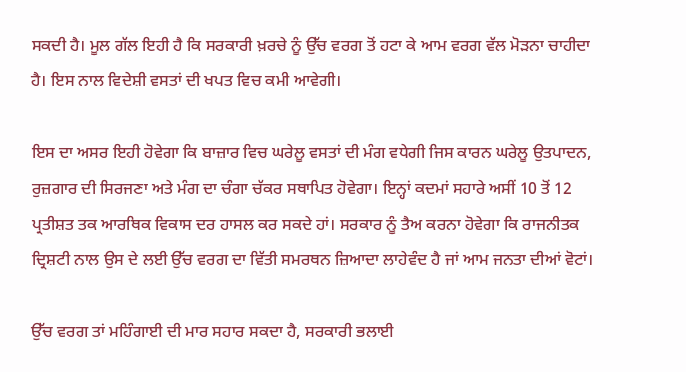ਸਕਦੀ ਹੈ। ਮੂਲ ਗੱਲ ਇਹੀ ਹੈ ਕਿ ਸਰਕਾਰੀ ਖ਼ਰਚੇ ਨੂੰ ਉੱਚ ਵਰਗ ਤੋਂ ਹਟਾ ਕੇ ਆਮ ਵਰਗ ਵੱਲ ਮੋੜਨਾ ਚਾਹੀਦਾ ਹੈ। ਇਸ ਨਾਲ ਵਿਦੇਸ਼ੀ ਵਸਤਾਂ ਦੀ ਖਪਤ ਵਿਚ ਕਮੀ ਆਵੇਗੀ।

ਇਸ ਦਾ ਅਸਰ ਇਹੀ ਹੋਵੇਗਾ ਕਿ ਬਾਜ਼ਾਰ ਵਿਚ ਘਰੇਲੂ ਵਸਤਾਂ ਦੀ ਮੰਗ ਵਧੇਗੀ ਜਿਸ ਕਾਰਨ ਘਰੇਲੂ ਉਤਪਾਦਨ, ਰੁਜ਼ਗਾਰ ਦੀ ਸਿਰਜਣਾ ਅਤੇ ਮੰਗ ਦਾ ਚੰਗਾ ਚੱਕਰ ਸਥਾਪਿਤ ਹੋਵੇਗਾ। ਇਨ੍ਹਾਂ ਕਦਮਾਂ ਸਹਾਰੇ ਅਸੀਂ 10 ਤੋਂ 12 ਪ੍ਰਤੀਸ਼ਤ ਤਕ ਆਰਥਿਕ ਵਿਕਾਸ ਦਰ ਹਾਸਲ ਕਰ ਸਕਦੇ ਹਾਂ। ਸਰਕਾਰ ਨੂੰ ਤੈਅ ਕਰਨਾ ਹੋਵੇਗਾ ਕਿ ਰਾਜਨੀਤਕ ਦ੍ਰਿਸ਼ਟੀ ਨਾਲ ਉਸ ਦੇ ਲਈ ਉੱਚ ਵਰਗ ਦਾ ਵਿੱਤੀ ਸਮਰਥਨ ਜ਼ਿਆਦਾ ਲਾਹੇਵੰਦ ਹੈ ਜਾਂ ਆਮ ਜਨਤਾ ਦੀਆਂ ਵੋਟਾਂ।

ਉੱਚ ਵਰਗ ਤਾਂ ਮਹਿੰਗਾਈ ਦੀ ਮਾਰ ਸਹਾਰ ਸਕਦਾ ਹੈ, ਸਰਕਾਰੀ ਭਲਾਈ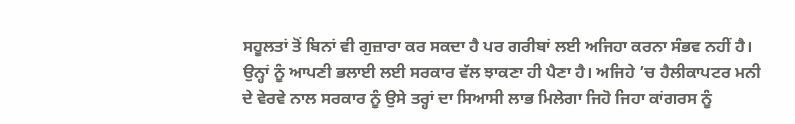ਸਹੂਲਤਾਂ ਤੋਂ ਬਿਨਾਂ ਵੀ ਗੁਜ਼ਾਰਾ ਕਰ ਸਕਦਾ ਹੈ ਪਰ ਗਰੀਬਾਂ ਲਈ ਅਜਿਹਾ ਕਰਨਾ ਸੰਭਵ ਨਹੀਂ ਹੈ। ਉਨ੍ਹਾਂ ਨੂੰ ਆਪਣੀ ਭਲਾਈ ਲਈ ਸਰਕਾਰ ਵੱਲ ਝਾਕਣਾ ਹੀ ਪੈਣਾ ਹੈ। ਅਜਿਹੇ ’ਚ ਹੈਲੀਕਾਪਟਰ ਮਨੀ ਦੇ ਵੇਰਵੇ ਨਾਲ ਸਰਕਾਰ ਨੂੰ ਉਸੇ ਤਰ੍ਹਾਂ ਦਾ ਸਿਆਸੀ ਲਾਭ ਮਿਲੇਗਾ ਜਿਹੋ ਜਿਹਾ ਕਾਂਗਰਸ ਨੂੰ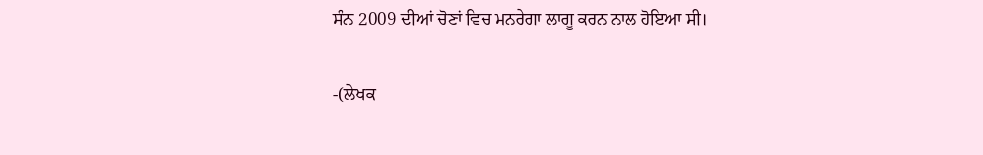ਸੰਨ 2009 ਦੀਆਂ ਚੋਣਾਂ ਵਿਚ ਮਨਰੇਗਾ ਲਾਗੂ ਕਰਨ ਨਾਲ ਹੋਇਆ ਸੀ।

-(ਲੇਖਕ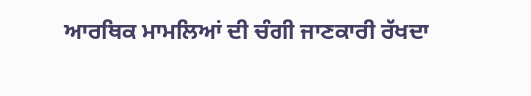ਆਰਥਿਕ ਮਾਮਲਿਆਂ ਦੀ ਚੰਗੀ ਜਾਣਕਾਰੀ ਰੱਖਦਾ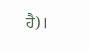ਹੈ)।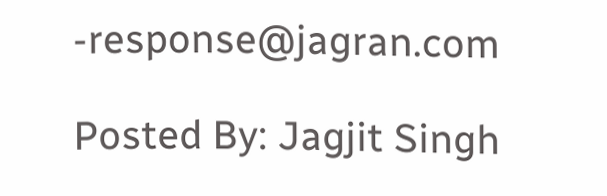-response@jagran.com

Posted By: Jagjit Singh